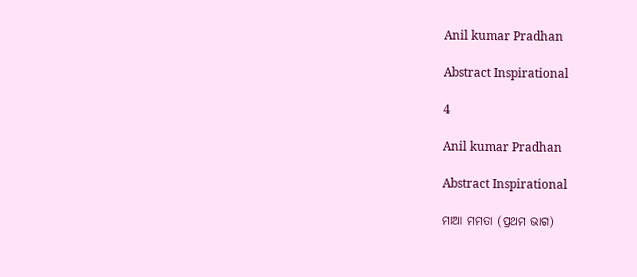Anil kumar Pradhan

Abstract Inspirational

4

Anil kumar Pradhan

Abstract Inspirational

ମାଆ ମମତା (ପ୍ରଥମ ଭାଗ)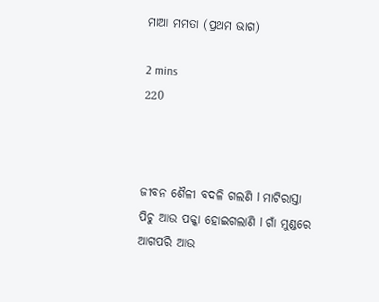ମାଆ ମମତା (ପ୍ରଥମ ଭାଗ)

2 mins
220



ଜୀବନ ଶୈଳୀ ବଦଳି ଗଲଣି l ମାଟିରାସ୍ତା ପିଚୁ ଆଉ ପକ୍କା ହୋଇଗଲାଣି l ଗାଁ ମୁଣ୍ଡରେ ଆଗପରି ଆଉ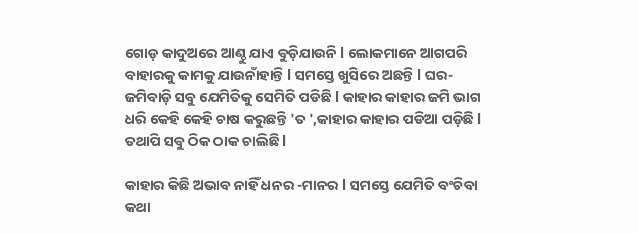ଗୋଡ଼ କାଦୁଅରେ ଆଣ୍ଠୁ ଯାଏ ବୁଡ଼ିଯାଉନି l ଲୋକମାନେ ଆଗପରି ବାହାରକୁ କାମକୁ ଯାଉନାଁହାନ୍ତି l ସମସ୍ତେ ଖୁସିରେ ଅଛନ୍ତି l ଘର-ଜମିବାଡ଼ି ସବୁ ଯେମିତିକୁ ସେମିତି ପଡିଛି l କାହାର କାହାର ଜମି ଭାଗ ଧରି କେହି କେହି ଚାଷ କରୁଛନ୍ତି 'ତ ',କାହାର କାହାର ପଡିଆ ପଡ଼ିଛି l ତଥାପି ସବୁ ଠିକ ଠାକ ଚାଲିଛି l

କାହାର କିଛି ଅଭାବ ନାହିଁ ଧନର -ମାନର l ସମସ୍ତେ ଯେମିତି ବଂଚିବା କଥା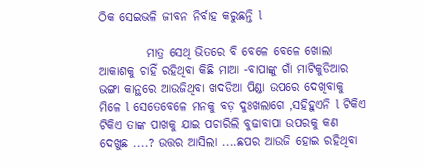ଠିକ ସେଇଭଳି ଜୀବନ ନିର୍ବାହ କରୁଛନ୍ତି l

          ମାତ୍ର ସେଥି ଭିତରେ ବି ବେଳେ ବେଳେ ଖୋଲା ଆକାଶକୁ ଚାହିଁ ରହିଥିବା କିଛି ମାଆ -ବାପାଙ୍କୁ ଗାଁ ମାଟିକୁଡିଆର ଭଙ୍ଗା କାନ୍ଥରେ ଆଉଜିଥିବା ଖଦଡିଆ ପିଣ୍ଡା ଉପରେ ଦେଖିବାକୁ ମିଳେ l ସେତେବେଳେ ମନକୁ ବଡ଼ ଦୁଃଖଲାଗେ ,ସହିହୁଏନି l ଟିକିଏ ଟିକିଏ ତାଙ୍କ ପାଖକୁ ଯାଇ ପଚାରିଲି ବୁଢାବାପା ଉପରକୁ କଣ ଦେଖୁଛ ....? ଉତ୍ତର ଆସିଲା ....ଛପର ଆଉଜି ହୋଇ ରହିଥିବା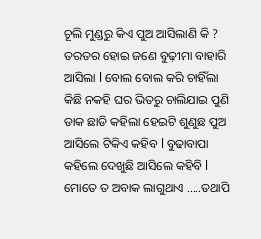ଚୂଲି ମୁଣ୍ଡରୁ କିଏ ପୁଅ ଆସିଲାଣି କି ? ତରତର ହୋଇ ଜଣେ ବୁଢ଼ୀମା ବାହାରି ଆସିଲା l ବୋଲ ବୋଲ କରି ଚାହିଁଲା କିଛି ନକହି ଘର ଭିତରୁ ଚାଲିଯାଇ ପୁଣି ଡାକ ଛାଡି କହିଲା ହେଇଟି ଶୁଣୁଛ ପୁଅ ଆସିଲେ ଟିକିଏ କହିବ l ବୁଢାବାପା କହିଲେ ଦେଖୁଛି ଆସିଲେ କହିବି l ମୋତେ ତ ଅବାକ ଲାଗୁଥାଏ .....ତଥାପି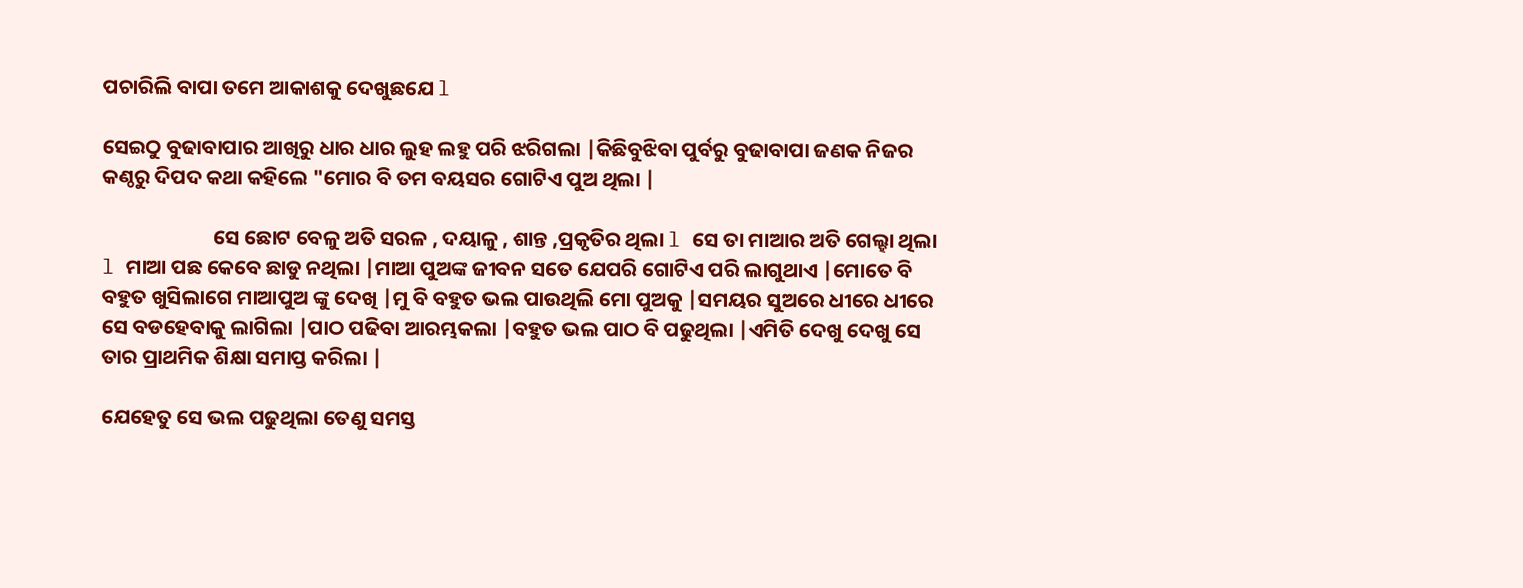ପଚାରିଲି ବାପା ତମେ ଆକାଶକୁ ଦେଖୁଛଯେ l

ସେଇଠୁ ବୁଢାବାପାର ଆଖିରୁ ଧାର ଧାର ଲୁହ ଲହୁ ପରି ଝରିଗଲା |କିଛିବୁଝିବା ପୁର୍ବରୁ ବୁଢାବାପା ଜଣକ ନିଜର କଣ୍ଠରୁ ଦିପଦ କଥା କହିଲେ "ମୋର ବି ତମ ବୟସର ଗୋଟିଏ ପୁଅ ଥିଲା |

                        ସେ ଛୋଟ ବେଳୁ ଅତି ସରଳ , ଦୟାଳୁ , ଶାନ୍ତ ,ପ୍ରକୃତିର ଥିଲା l ସେ ତା ମାଆର ଅତି ଗେଲ୍ହା ଥିଲା l ମାଆ ପଛ କେବେ ଛାଡୁ ନଥିଲା |ମାଆ ପୁଅଙ୍କ ଜୀବନ ସତେ ଯେପରି ଗୋଟିଏ ପରି ଲାଗୁଥାଏ |ମୋତେ ବି ବହୁତ ଖୁସିଲାଗେ ମାଆପୁଅ ଙ୍କୁ ଦେଖି |ମୁ ବି ବହୁତ ଭଲ ପାଉଥିଲି ମୋ ପୁଅକୁ |ସମୟର ସୁଅରେ ଧୀରେ ଧୀରେ ସେ ବଡହେବାକୁ ଲାଗିଲା |ପାଠ ପଢିବା ଆରମ୍ଭକଲା |ବହୁତ ଭଲ ପାଠ ବି ପଢୁଥିଲା |ଏମିତି ଦେଖୁ ଦେଖୁ ସେ ତାର ପ୍ରାଥମିକ ଶିକ୍ଷା ସମାପ୍ତ କରିଲା |

ଯେହେତୁ ସେ ଭଲ ପଢୁଥିଲା ତେଣୁ ସମସ୍ତ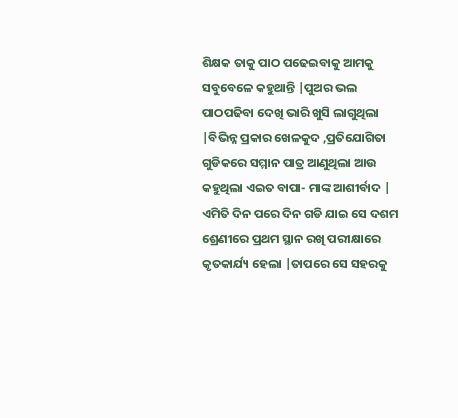ଶିକ୍ଷକ ତାକୁ ପାଠ ପଢେଇବାକୁ ଆମକୁ ସବୁବେଳେ କହୁଥାନ୍ତି |ପୁଅର ଭଲ ପାଠପଢିବା ଦେଖି ଭାରି ଖୁସି ଲାଗୁଥିଲା |ବିଭିନ୍ନ ପ୍ରକାର ଖେଳକୁଦ ,ପ୍ରତିଯୋଗିତା ଗୁଡିକରେ ସମ୍ମାନ ପାତ୍ର ଆଣୁଥିଲା ଆଉ କହୁଥିଲା ଏଇତ ବାପା- ମାଙ୍କ ଆଶୀର୍ବାଦ | ଏମିତି ଦିନ ପରେ ଦିନ ଗଡି ଯାଇ ସେ ଦଶମ ଶ୍ରେଣୀରେ ପ୍ରଥମ ସ୍ଥାନ ରଖି ପରୀକ୍ଷାରେ କୃତକାର୍ଯ୍ୟ ହେଲା |ତାପରେ ସେ ସହରକୁ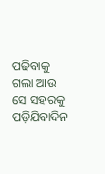ପଢିବାକୁ ଗଲା ଆଉ ସେ ସହରକୁ ପଡ଼ିଯିବାଦିନ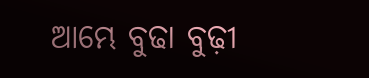ଆମ୍ଭେ ବୁଢା ବୁଢ଼ୀ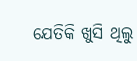ଯେତିକି ଖୁସି ଥିଲୁ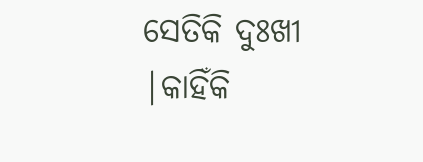ସେତିକି ଦୁଃଖୀ |କାହିଁକି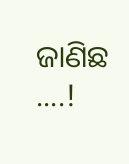ଜାଣିଛ ....!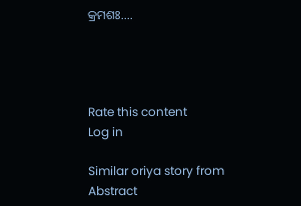କ୍ରମଶଃ....




Rate this content
Log in

Similar oriya story from Abstract